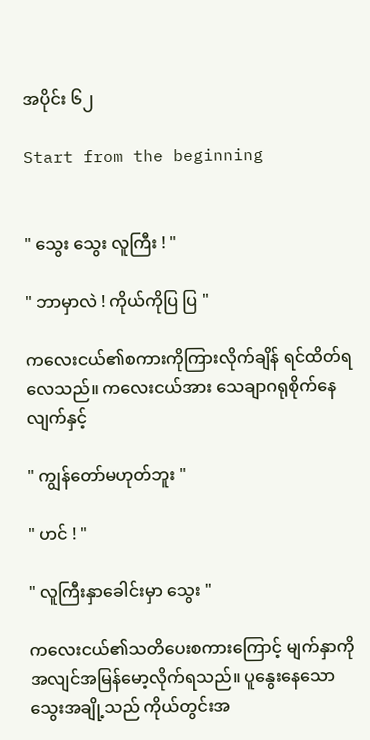အပိုင်း ၆၂

Start from the beginning


" သွေး သွေး လူကြီး ! "

" ဘာမှာလဲ ! ကိုယ်ကိုပြ ပြ "

ကလေးငယ်၏စကားကိုကြားလိုက်ချိန် ရင်ထိတ်ရလေသည်။ ကလေးငယ်အား သေချာဂရုစိုက်နေလျက်နှင့်

" ကျွန်တော်မဟုတ်ဘူး "

" ဟင် ! "

" လူကြီးနှာခေါင်းမှာ သွေး "

ကလေးငယ်၏သတိပေးစကားကြောင့် မျက်နှာကို အလျင်အမြန်မော့လိုက်ရသည်။ ပူနွေးနေသောသွေးအချို့သည် ကိုယ်တွင်းအ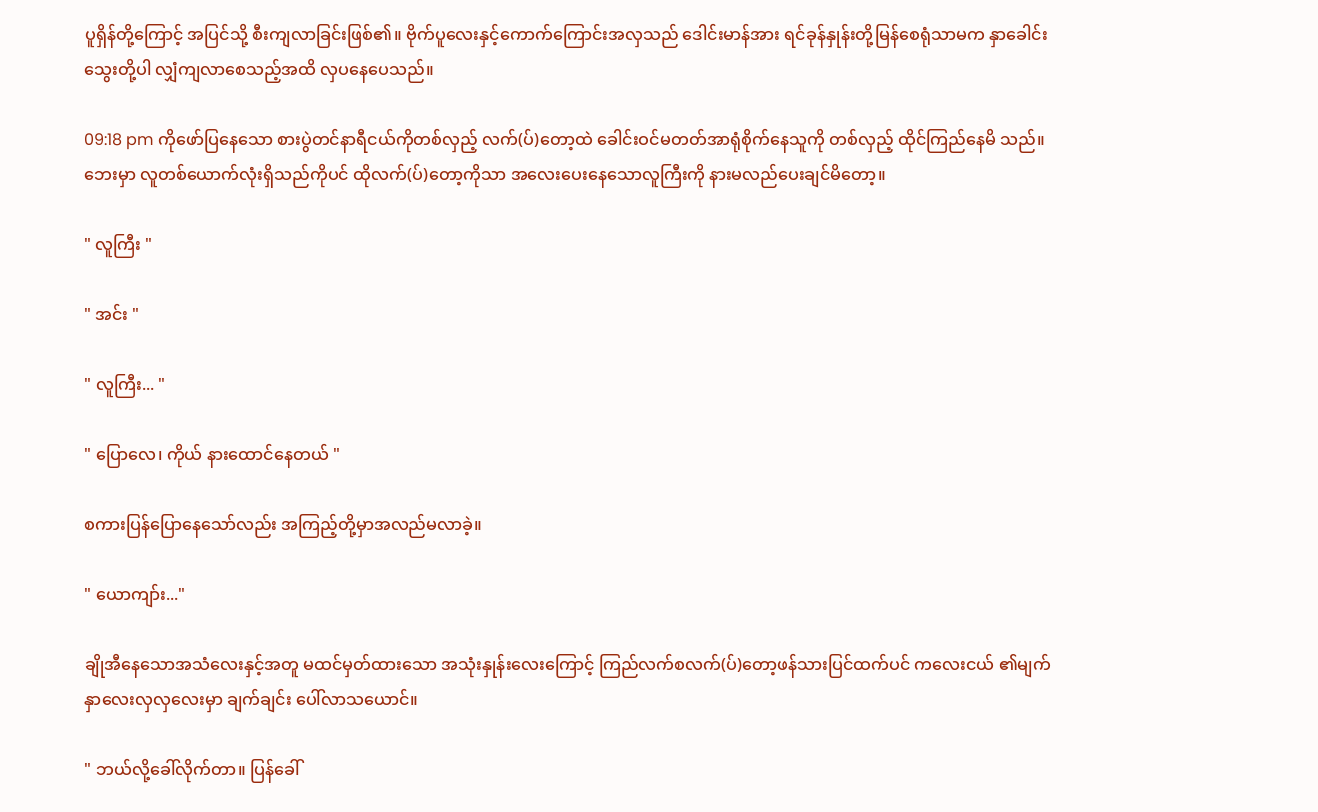ပူရှိန်တို့ကြောင့် အပြင်သို့ စီးကျလာခြင်းဖြစ်၏။ ဗိုက်ပူလေးနှင့်ကောက်ကြောင်းအလှသည် ဒေါင်းမာန်အား ရင်ခုန်နှုန်းတို့မြန်စေရုံသာမက နှာခေါင်းသွေးတို့ပါ လျှံကျလာစေသည့်အထိ လှပနေပေသည်။

09:18 pm ကိုဖော်ပြနေသော စားပွဲတင်နာရီငယ်ကိုတစ်လှည့် လက်(ပ်)တော့ထဲ ခေါင်းဝင်မတတ်အာရုံစိုက်နေသူကို တစ်လှည့် ထိုင်ကြည်နေမိ သည်။ ဘေးမှာ လူတစ်ယောက်လုံးရှိသည်ကိုပင် ထိုလက်(ပ်)တော့ကိုသာ အလေးပေးနေသောလူကြီးကို နားမလည်ပေးချင်မိတော့။

" လူကြီး "

" အင်း "

" လူကြီး... "

" ပြောလေ၊ ကိုယ် နားထောင်နေတယ် "

စကားပြန်ပြောနေသော်လည်း အကြည့်တို့မှာအလည်မလာခဲ့။

" ယောကျာ်း..."

ချိုအီနေသောအသံလေးနှင့်အတူ မထင်မှတ်ထားသော အသုံးနှုန်းလေးကြောင့် ကြည်လက်စလက်(ပ်)တော့ဖန်သားပြင်ထက်ပင် ကလေးငယ် ၏မျက်နှာလေးလှလှလေးမှာ ချက်ချင်း ပေါ်လာသယောင်။

" ဘယ်လို့ခေါ်လိုက်တာ။ ပြန်ခေါ်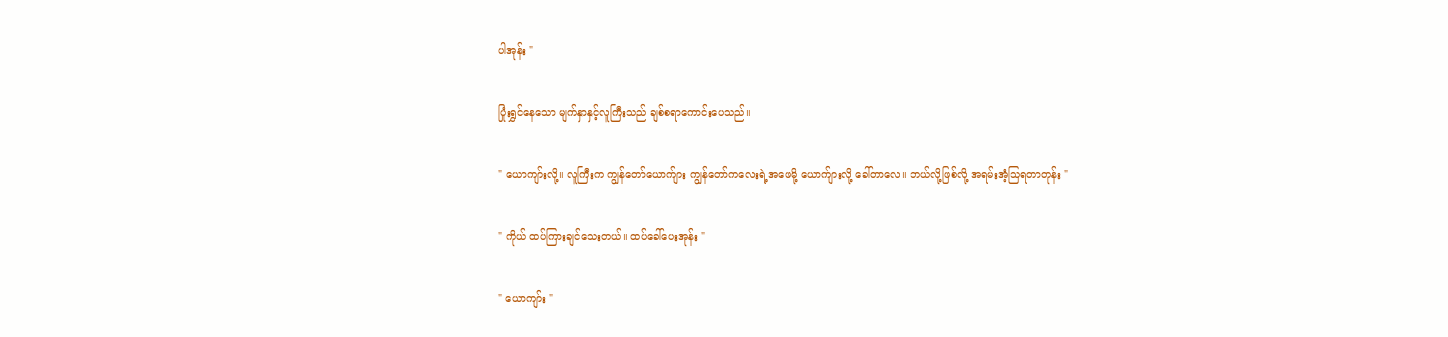ပါအုန်း "

ပြုံးရွှင်နေသော မျက်နှာနှင့်လူကြီးသည် ချစ်စရာကောင်းပေသည်။

" ယောကျာ်းလို့။ လူကြီးက ကျွန်တော်ယောက်ျား ကျွန်တော်ကလေးရဲ့အဖေမို့ ယောက်ျားလို့ ခေါ်တာလေ။ ဘယ်လို့ဖြစ်လို့ အရမ်းအံ့သြရတာတုန်း "

" ကိုယ် ထပ်ကြားချင်သေးတယ်။ ထပ်ခေါ်ပေးအုန်း "

" ယောကျာ်း "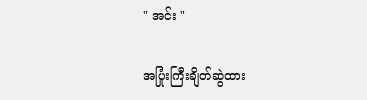" အင်း "

အပြုံးကြီးချိတ်ဆွဲထား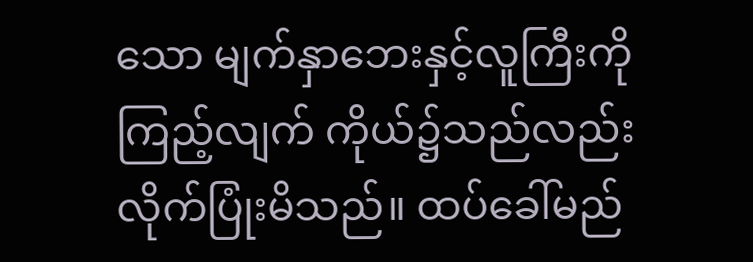သော မျက်နှာဘေးနှင့်လူကြီးကိုကြည့်လျက် ကိုယ်၌သည်လည်းလိုက်ပြုံးမိသည်။ ထပ်ခေါ်မည်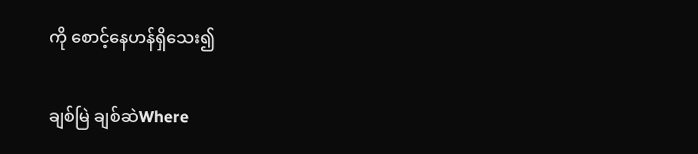ကို စောင့်နေဟန်ရှိသေး၍

ချစ်မြဲ ချစ်ဆဲWhere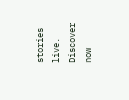stories live. Discover now